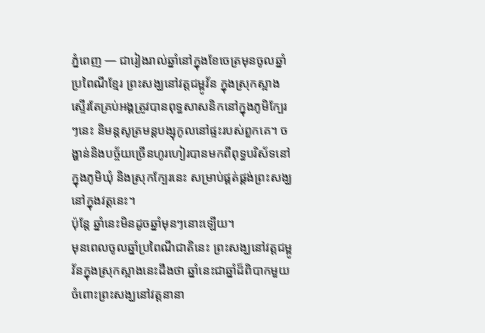ភ្នំពេញ — ជារៀងរាល់ឆ្នាំនៅក្នុងខែចេត្រមុនចូលឆ្នាំប្រពៃណីខ្មែរ ព្រះសង្ឃនៅវត្តជម្ពូវ័ន ក្នុងស្រុកស្អាងស្ទើរតែគ្រប់អង្គត្រូវបានពុទ្ធសាសនិកនៅក្នុងភូមិក្បែរៗនេះ និមន្តសូត្រមន្តបង្សុកូលនៅផ្ទះរបស់ពួកគេ។ ចង្ហាន់និងបច្ច័យច្រើនហូរហៀរបានមកពីពុទ្ធបរិស័ទនៅក្នុងភូមិឃុំ និងស្រុកក្បែរនេះ សម្រាប់ផ្គត់ផ្គង់ព្រះសង្ឃនៅក្នុងវត្តនេះ។
ប៉ុន្តែ ឆ្នាំនេះមិនដូចឆ្នាំមុនៗនោះឡើយ។
មុនពេលចូលឆ្នាំប្រពៃណីជាតិនេះ ព្រះសង្ឃនៅវត្តជម្ពូវ័នក្នុងស្រុកស្អាងនេះដឹងថា ឆ្នាំនេះជាឆ្នាំដ៏ពិបាកមួយចំពោះព្រះសង្ឃនៅវត្តនានា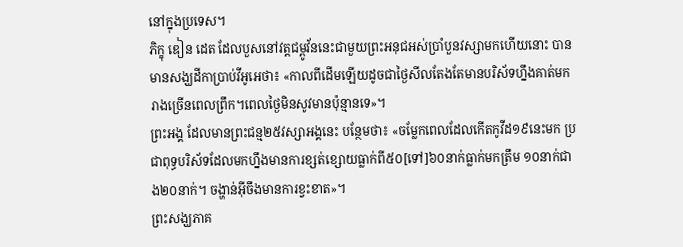នៅក្នុងប្រទេស។
ភិក្ខុ ឌៀន ដេត ដែលបួសនៅវត្តជម្ពូវ័ននេះជាមួយព្រះអនុជអស់ប្រាំបួនវស្សាមកហើយនោះ បានមានសង្ឃដីកាប្រាប់វីអូអេថា៖ «កាលពីដើមឡើយដូចជាថ្ងៃសីលតែងតែមានបរិស័ទហ្នឹងគាត់មករាងច្រើនពេលព្រឹក។ពេលថ្ងៃមិនសូវមានប៉ុន្មានទេ»។
ព្រះអង្គ ដែលមានព្រះជន្ម២៥វស្សាអង្គនេះ បន្ថែមថា៖ «ចម្លែកពេលដែលកើតកូវីដ១៩នេះមក ប្រជាពុទ្ធបរិស័ទដែលមកហ្នឹងមានការខ្សត់ខ្សោយធ្លាក់ពី៥០[ទៅ]៦០នាក់ធ្លាក់មកត្រឹម ១០នាក់ជាង២០នាក់។ ចង្ហាន់អ៊ីចឹងមានការខ្វះខាត»។
ព្រះសង្ឃភាគ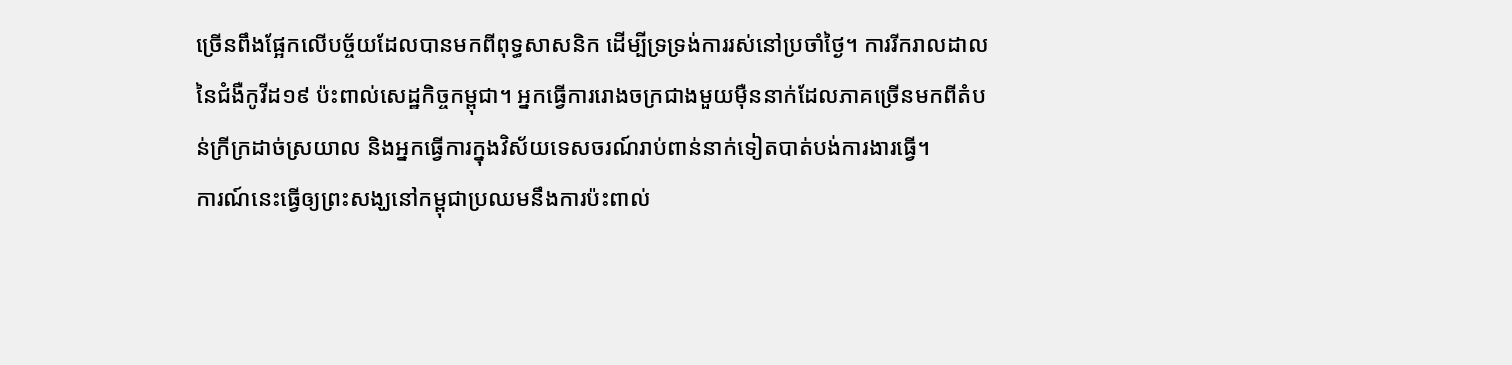ច្រើនពឹងផ្អែកលើបច្ច័យដែលបានមកពីពុទ្ធសាសនិក ដើម្បីទ្រទ្រង់ការរស់នៅប្រចាំថ្ងៃ។ ការរីករាលដាលនៃជំងឺកូវីដ១៩ ប៉ះពាល់សេដ្ឋកិច្ចកម្ពុជា។ អ្នកធ្វើការរោងចក្រជាងមួយម៉ឺននាក់ដែលភាគច្រើនមកពីតំបន់ក្រីក្រដាច់ស្រយាល និងអ្នកធ្វើការក្នុងវិស័យទេសចរណ៍រាប់ពាន់នាក់ទៀតបាត់បង់ការងារធ្វើ។
ការណ៍នេះធ្វើឲ្យព្រះសង្ឃនៅកម្ពុជាប្រឈមនឹងការប៉ះពាល់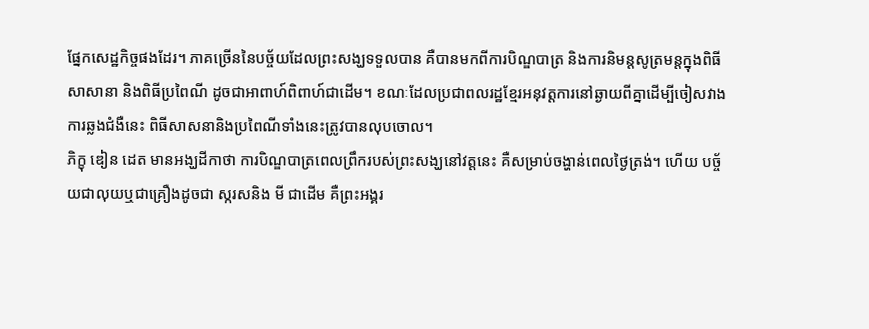ផ្នែកសេដ្ឋកិច្ចផងដែរ។ ភាគច្រើននៃបច្ច័យដែលព្រះសង្ឃទទួលបាន គឺបានមកពីការបិណ្ឌបាត្រ និងការនិមន្តសូត្រមន្តក្នុងពិធី សាសានា និងពិធីប្រពៃណី ដូចជាអាពាហ៍ពិពាហ៍ជាដើម។ ខណៈដែលប្រជាពលរដ្ឋខ្មែរអនុវត្តការនៅឆ្ងាយពីគ្នាដើម្បីចៀសវាងការឆ្លងជំងឺនេះ ពិធីសាសនានិងប្រពៃណីទាំងនេះត្រូវបានលុបចោល។
ភិក្ខុ ឌៀន ដេត មានអង្ឃដីកាថា ការបិណ្ឌបាត្រពេលព្រឹករបស់ព្រះសង្ឃនៅវត្តនេះ គឺសម្រាប់ចង្ហាន់ពេលថ្ងៃត្រង់។ ហើយ បច្ច័យជាលុយឬជាគ្រឿងដូចជា ស្ករសនិង មី ជាដើម គឺព្រះអង្គរ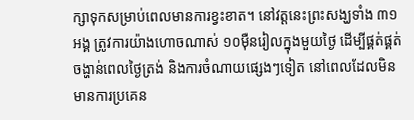ក្សាទុកសម្រាប់ពេលមានការខ្វះខាត។ នៅវត្តនេះព្រះសង្ឃទាំង ៣១អង្គ ត្រូវការយ៉ាងហោចណាស់ ១០ម៉ឺនរៀលក្នុងមួយថ្ងៃ ដើម្បីផ្គត់ផ្គត់ចង្ហាន់ពេលថ្ងៃត្រង់ និងការចំណាយផ្សេងៗទៀត នៅពេលដែលមិនមានការប្រគេន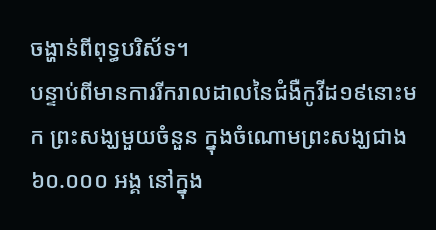ចង្ហាន់ពីពុទ្ធបរិស័ទ។
បន្ទាប់ពីមានការរីករាលដាលនៃជំងឺកូវីដ១៩នោះមក ព្រះសង្ឃមួយចំនួន ក្នុងចំណោមព្រះសង្ឃជាង៦០.០០០ អង្គ នៅក្នុង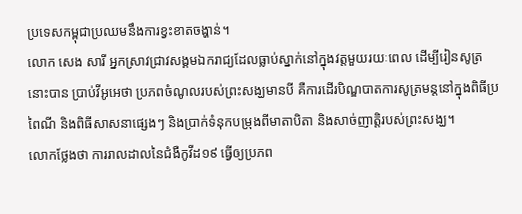ប្រទេសកម្ពុជាប្រឈមនឹងការខ្វះខាតចង្ហាន់។
លោក សេង សារី អ្នកស្រាវជ្រាវសង្គមឯករាជ្យដែលធ្លាប់ស្នាក់នៅក្នុងវត្តមួយរយៈពេល ដើម្បីរៀនសូត្រនោះបាន ប្រាប់វីអូអេថា ប្រភពចំណូលរបស់ព្រះសង្ឃមានបី គឺការដើរបិណ្ឌបាតការសូត្រមន្តនៅក្នុងពិធីប្រពៃណី និងពិធីសាសនាផ្សេងៗ និងប្រាក់ទំនុកបម្រុងពីមាតាបិតា និងសាច់ញាត្តិរបស់ព្រះសង្ឃ។
លោកថ្លែងថា ការរាលដាលនៃជំងឺកូវីដ១៩ ធ្វើឲ្យប្រភព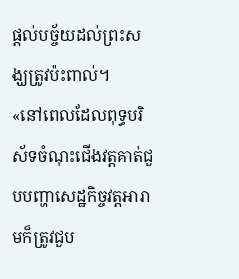ផ្តល់បច្ច័យដល់ព្រះសង្ឃត្រូវប៉ះពាល់។
«នៅពេលដែលពុទ្ធបរិស័ទចំណុះជើងវត្តគាត់ជួបបញ្ហាសេដ្ឋកិច្ចវត្តអារាមក៏ត្រូវជួប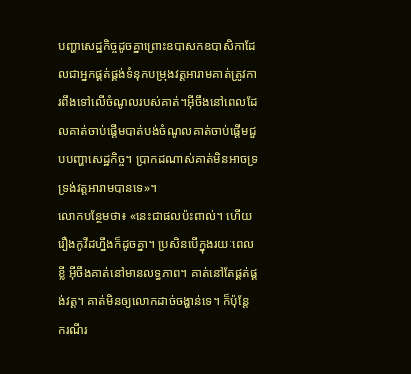បញ្ហាសេដ្ឋកិច្ចដូចគ្នាព្រោះឧបាសកឧបាសិកាដែលជាអ្នកផ្គត់ផ្គង់ទំនុកបម្រុងវត្តអារាមគាត់ត្រូវការពឹងទៅលើចំណូលរបស់គាត់។អ៊ីចឹងនៅពេលដែលគាត់ចាប់ផ្តើមបាត់បង់ចំណូលគាត់ចាប់ផ្តើមជួបបញ្ហាសេដ្ឋកិច្ច។ ប្រាកដណាស់គាត់មិនអាចទ្រទ្រង់វត្តអារាមបានទេ»។
លោកបន្ថែមថា៖ «នេះជាផលប៉ះពាល់។ ហើយរឿងកូវីដហ្នឹងក៏ដូចគ្នា។ ប្រសិនបើក្នុងរយៈពេលខ្លី អ៊ីចឹងគាត់នៅមានលទ្ធភាព។ គាត់នៅតែផ្គត់ផ្គង់វត្ត។ គាត់មិនឲ្យលោកដាច់ចង្ហាន់ទេ។ ក៏ប៉ុន្តែ ករណីរ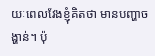យៈពេលវែងខ្ញុំគិតថា មានបញ្ហាចង្ហាន់។ ប៉ុ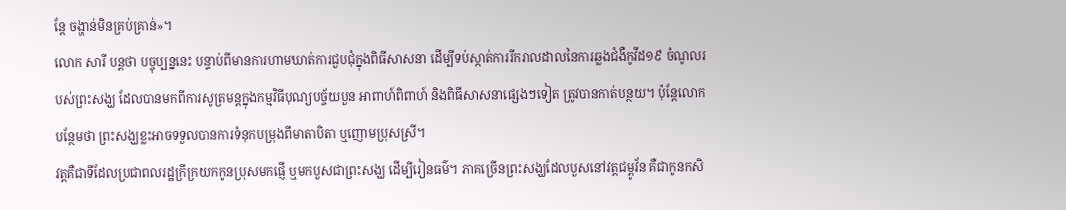ន្តែ ចង្ហាន់មិនគ្រប់គ្រាន់»។
លោក សារី បន្តថា បច្ចុប្បន្ននេះ បន្ទាប់ពីមានការហាមឃាត់ការជួបជុំក្នុងពិធីសាសនា ដើម្បីទប់ស្កាត់ការរីករាលដាលនៃការឆ្លងជំងឺកូវីដ១៩ ចំណូលរបស់ព្រះសង្ឃ ដែលបានមកពីការសូត្រមន្តក្នុងកម្មវិធីបុណ្យបច្ច័យបួន អាពាហ៍ពិពាហ៍ និងពិធីសាសនាផ្សេងៗទៀត ត្រូវបានកាត់បន្ថយ។ ប៉ុន្តែលោកបន្ថែមថា ព្រះសង្ឃខ្លះអាចទទួលបានការទំនុកបម្រុងពីមាតាបិតា ឬញោមប្រុសស្រី។
វត្តគឺជាទីដែលប្រជាពលរដ្ឋក្រីក្រយកកូនប្រុសមកផ្ញើ ឬមកបួសជាព្រះសង្ឃ ដើម្បីរៀនធម៌។ ភាគច្រើនព្រះសង្ឃដែលបួសនៅវត្តជម្ពូវ័ន គឺជាកូនកសិ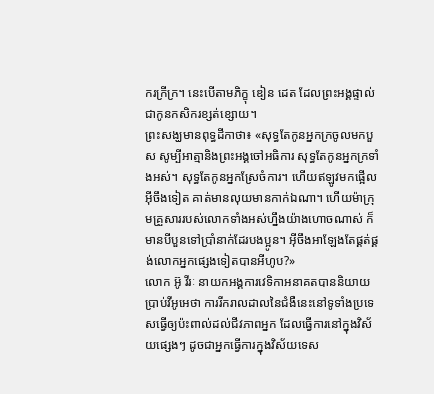ករក្រីក្រ។ នេះបើតាមភិក្ខុ ឌៀន ដេត ដែលព្រះអង្គផ្ទាល់ជាកូនកសិករខ្សត់ខ្សោយ។
ព្រះសង្ឃមានពុទ្ធដីកាថា៖ «សុទ្ធតែកូនអ្នកក្រចូលមកបួស សូម្បីអាត្មានិងព្រះអង្គចៅអធិការ សុទ្ធតែកូនអ្នកក្រទាំងអស់។ សុទ្ធតែកូនអ្នកស្រែចំការ។ ហើយឥឡូវមកផ្អើលអ៊ីចឹងទៀត គាត់មានលុយមានកាក់ឯណា។ ហើយម៉ាក្រុមគ្រួសាររបស់លោកទាំងអស់ហ្នឹងយ៉ាងហោចណាស់ ក៏មានបីបួនទៅប្រាំនាក់ដែរបងប្អូន។ អ៊ីចឹងអាឡែងតែផ្គត់ផ្គង់លោកអ្នកផ្សេងទៀតបានអីហូប?»
លោក អ៊ូ វីរៈ នាយកអង្គការវេទិកាអនាគតបាននិយាយប្រាប់វីអូអេថា ការរីករាលដាលនៃជំងឺនេះនៅទូទាំងប្រទេសធ្វើឲ្យប៉ះពាល់ដល់ជីវភាពអ្នក ដែលធ្វើការនៅក្នុងវិស័យផ្សេងៗ ដូចជាអ្នកធ្វើការក្នុងវិស័យទេស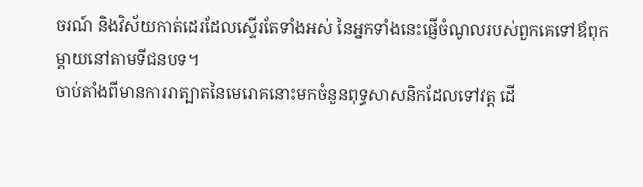ចរណ៍ និងវិស័យកាត់ដេរដែលស្ទើរតែទាំងអស់ នៃអ្នកទាំងនេះផ្ញើចំណូលរបស់ពួកគេទៅឪពុកម្តាយនៅតាមទីជនបទ។
ចាប់តាំងពីមានការរាត្បាតនៃមេរោគនោះមកចំនួនពុទ្ធសាសនិកដែលទៅវត្ត ដើ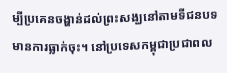ម្បីប្រគេនចង្ហាន់ដល់ព្រះសង្ឃនៅតាមទីជនបទ មានការធ្លាក់ចុះ។ នៅប្រទេសកម្ពុជាប្រជាពល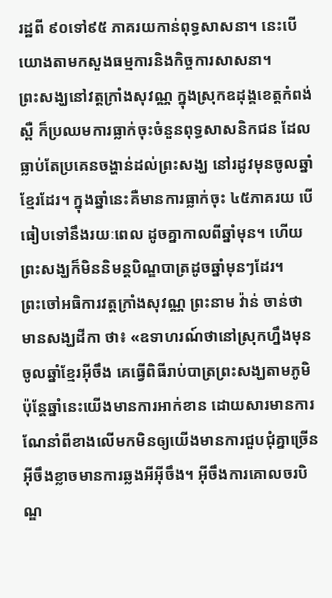រដ្ឋពី ៩០ទៅ៩៥ ភាគរយកាន់ពុទ្ធសាសនា។ នេះបើយោងតាមកសួងធម្មការនិងកិច្ចការសាសនា។
ព្រះសង្ឃនៅវត្តក្រាំងសុវណ្ណ ក្នុងស្រុកឧដុង្គខេត្តកំពង់ស្ពឺ ក៏ប្រឈមការធ្លាក់ចុះចំនួនពុទ្ធសាសនិកជន ដែលធ្លាប់តែប្រគេនចង្ហាន់ដល់ព្រះសង្ឃ នៅរដូវមុនចូលឆ្នាំខ្មែរដែរ។ ក្នុងឆ្នាំនេះគឺមានការធ្លាក់ចុះ ៤៥ភាគរយ បើធៀបទៅនឹងរយៈពេល ដូចគ្នាកាលពីឆ្នាំមុន។ ហើយ ព្រះសង្ឃក៏មិននិមន្តបិណ្ឌបាត្រដូចឆ្នាំមុនៗដែរ។
ព្រះចៅអធិការវត្តក្រាំងសុវណ្ណ ព្រះនាម វ៉ាន់ ចាន់ថា មានសង្ឃដីកា ថា៖ «ឧទាហរណ៍ថានៅស្រុកហ្នឹងមុនចូលឆ្នាំខ្មែរអ៊ីចឹង គេធ្វើពិធីរាប់បាត្រព្រះសង្ឃតាមភូមិ ប៉ុន្តែឆ្នាំនេះយើងមានការអាក់ខាន ដោយសារមានការណែនាំពីខាងលើមកមិនឲ្យយើងមានការជួបជុំគ្នាច្រើនអ៊ីចឹងខ្លាចមានការឆ្លងអីអ៊ីចឹង។ អ៊ីចឹងការគោលចរបិណ្ឌ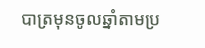បាត្រមុនចូលឆ្នាំតាមប្រ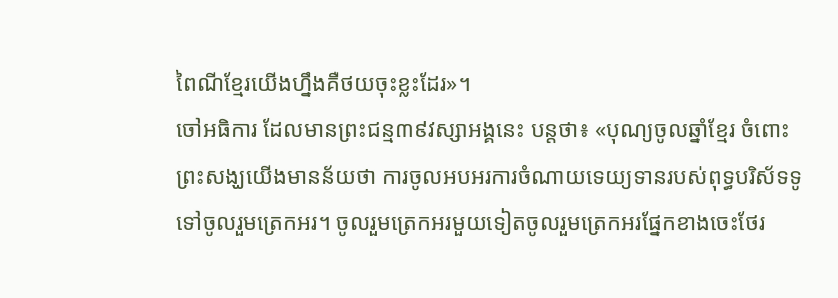ពៃណីខ្មែរយើងហ្នឹងគឺថយចុះខ្លះដែរ»។
ចៅអធិការ ដែលមានព្រះជន្ម៣៩វស្សាអង្គនេះ បន្តថា៖ «បុណ្យចូលឆ្នាំខ្មែរ ចំពោះព្រះសង្ឃយើងមានន័យថា ការចូលអបអរការចំណាយទេយ្យទានរបស់ពុទ្ធបរិស័ទទូទៅចូលរួមត្រេកអរ។ ចូលរួមត្រេកអរមួយទៀតចូលរួមត្រេកអរផ្នែកខាងចេះថែរ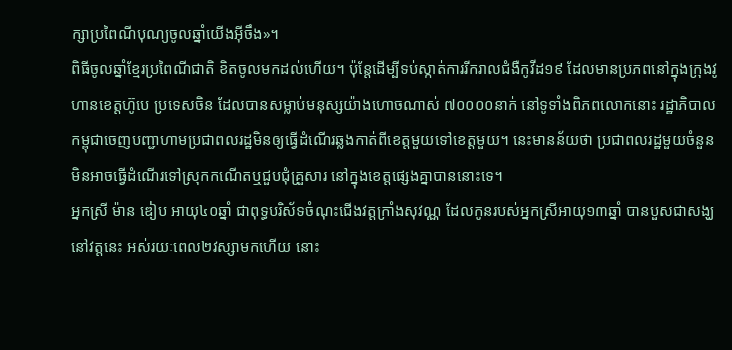ក្សាប្រពៃណីបុណ្យចូលឆ្នាំយើងអ៊ីចឹង»។
ពិធីចូលឆ្នាំខ្មែរប្រពៃណីជាតិ ខិតចូលមកដល់ហើយ។ ប៉ុន្តែដើម្បីទប់ស្កាត់ការរីករាលជំងឺកូវីដ១៩ ដែលមានប្រភពនៅក្នុងក្រុងវូហានខេត្តហ៊ូបេ ប្រទេសចិន ដែលបានសម្លាប់មនុស្សយ៉ាងហោចណាស់ ៧០០០០នាក់ នៅទូទាំងពិភពលោកនោះ រដ្ឋាភិបាលកម្ពុជាចេញបញ្ជាហាមប្រជាពលរដ្ឋមិនឲ្យធ្វើដំណើរឆ្លងកាត់ពីខេត្តមួយទៅខេត្តមួយ។ នេះមានន័យថា ប្រជាពលរដ្ឋមួយចំនួនមិនអាចធ្វើដំណើរទៅស្រុកកណើតឬជួបជុំគ្រួសារ នៅក្នុងខេត្តផ្សេងគ្នាបាននោះទេ។
អ្នកស្រី ម៉ាន ឌៀប អាយុ៤០ឆ្នាំ ជាពុទ្ធបរិស័ទចំណុះជើងវត្តក្រាំងសុវណ្ណ ដែលកូនរបស់អ្នកស្រីអាយុ១៣ឆ្នាំ បានបួសជាសង្ឃនៅវត្តនេះ អស់រយៈពេល២វស្សាមកហើយ នោះ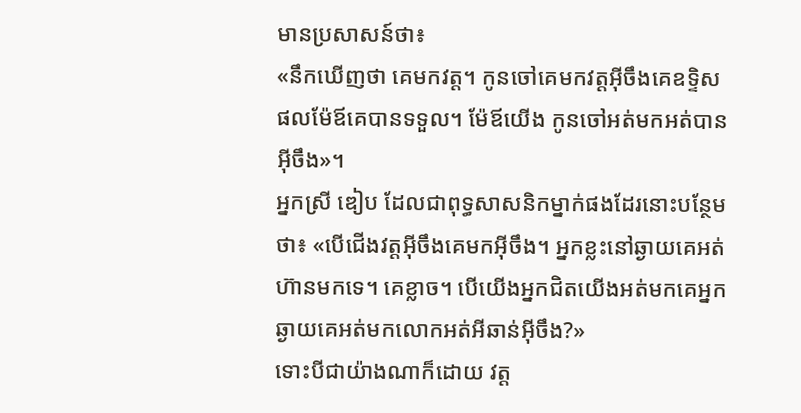មានប្រសាសន៍ថា៖
«នឹកឃើញថា គេមកវត្ត។ កូនចៅគេមកវត្តអ៊ីចឹងគេឧទ្ទិសផលម៉ែឪគេបានទទួល។ ម៉ែឪយើង កូនចៅអត់មកអត់បានអ៊ីចឹង»។
អ្នកស្រី ឌៀប ដែលជាពុទ្ធសាសនិកម្នាក់ផងដែរនោះបន្ថែមថា៖ «បើជើងវត្តអ៊ីចឹងគេមកអ៊ីចឹង។ អ្នកខ្លះនៅឆ្ងាយគេអត់ហ៊ានមកទេ។ គេខ្លាច។ បើយើងអ្នកជិតយើងអត់មកគេអ្នកឆ្ងាយគេអត់មកលោកអត់អីឆាន់អ៊ីចឹង?»
ទោះបីជាយ៉ាងណាក៏ដោយ វត្ត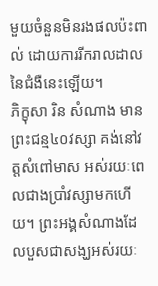មួយចំនួនមិនរងផលប៉ះពាល់ ដោយការរីករាលដាលនៃជំងឺនេះឡើយ។
ភិក្ខុសា រិន សំណាង មានព្រះជន្ម៤០វស្សា គង់នៅវត្តសំពៅមាស អស់រយៈពេលជាងប្រាំវស្សាមកហើយ។ ព្រះអង្គសំណាងដែលបួសជាសង្ឃអស់រយៈ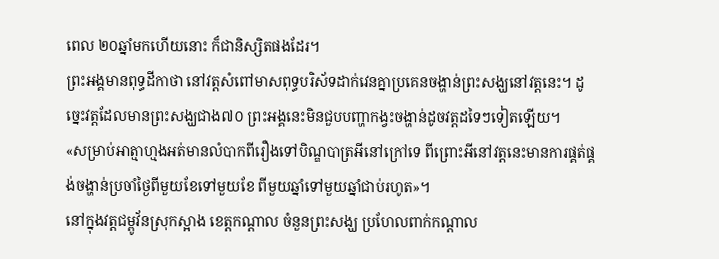ពេល ២០ឆ្នាំមកហើយនោះ ក៏ជានិស្សិតផងដែរ។
ព្រះអង្គមានពុទ្ធដីកាថា នៅវត្តសំពៅមាសពុទ្ធបរិស័ទដាក់វេនគ្នាប្រគេនចង្ហាន់ព្រះសង្ឃនៅវត្តនេះ។ ដូច្នេះវត្ដដែលមានព្រះសង្ឃជាង៧០ ព្រះអង្គនេះមិនជួបបញ្ហាកង្វះចង្ហាន់ដូចវត្តដទៃៗទៀតឡើយ។
«សម្រាប់អាត្មាហ្មងអត់មានលំបាកពីរឿងទៅបិណ្ឌបាត្រអីនៅក្រៅទេ ពីព្រោះអីនៅវត្តនេះមានការផ្គត់ផ្គង់ចង្ហាន់ប្រចាំថ្ងៃពីមួយខែទៅមួយខែ ពីមួយឆ្នាំទៅមួយឆ្នាំជាប់រហូត»។
នៅក្នុងវត្តជម្ពូវ័នស្រុកស្អាង ខេត្តកណ្ដាល ចំនួនព្រះសង្ឃ ប្រហែលពាក់កណ្តាល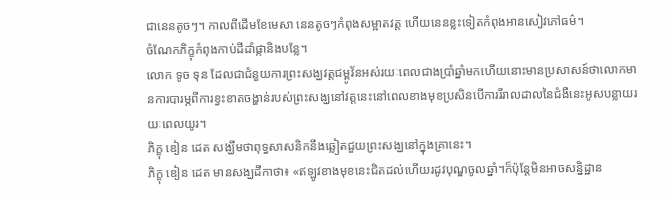ជានេនតូចៗ។ កាលពីដើមខែមេសា នេនតូចៗកំពុងសម្អាតវត្ត ហើយនេនខ្លះទៀតកំពុងអានសៀវភៅធម៌។
ចំណែកភិក្ខុកំពុងកាប់ដីដាំផ្កានិងបន្លែ។
លោក ទូច ទុន ដែលជាជំនួយការព្រះសង្ឃវត្តជម្ពូវ័នអស់រយៈពេលជាងប្រាំឆ្នាំមកហើយនោះមានប្រសាសន៍ថាលោកមានការបារម្ភពីការខ្វះខាតចង្ហាន់របស់ព្រះសង្ឃនៅវត្តនេះនៅពេលខាងមុខប្រសិនបើការរីរាលដាលនៃជំងឺនេះអូសបន្លាយរយៈពេលយូរ។
ភិក្ខុ ឌៀន ដេត សង្ឃឹមថាពុទ្ធសាសនិកនឹងឆ្លៀតជួយព្រះសង្ឃនៅក្នុងគ្រានេះ។
ភិក្ខុ ឌៀន ដេត មានសង្ឃដីកាថា៖ «ឥឡូវខាងមុខនេះជិតដល់ហើយរដូវបុណ្ឌចូលឆ្នាំ។ក៏ប៉ុន្តែមិនអាចសន្និដ្ឋាន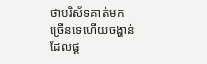ថាបរិស័ទគាត់មកច្រើនទេហើយចង្ហាន់ដែលផ្គ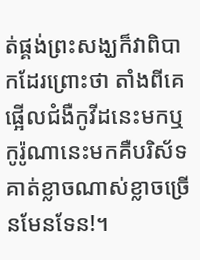ត់ផ្គង់ព្រះសង្ឃក៏វាពិបាកដែរព្រោះថា តាំងពីគេផ្អើលជំងឺកូវីដនេះមកឬកូរ៉ូណានេះមកគឺបរិស័ទគាត់ខ្លាចណាស់ខ្លាចច្រើនមែនទែន!។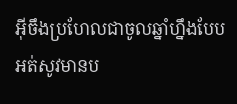អ៊ីចឹងប្រហែលជាចូលឆ្នាំហ្នឹងបែបអត់សូវមានប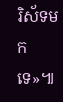រិស័ទមកទេ»៕